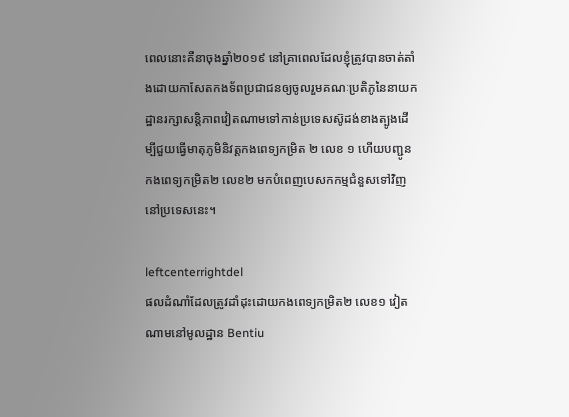ពេលនោះគឺនាចុងឆ្នាំ២០១៩ នៅគ្រាពេលដែលខ្ញុំត្រូវបានចាត់តាំងដោយកាសែតកងទ័ពប្រជាជនឲ្យចូលរួមគណៈប្រតិភូនៃនាយកដ្ឋានរក្សាសន្តិភាពវៀតណាមទៅកាន់ប្រទេសស៊ូដង់ខាងត្បូងដើម្បីជួយធ្វើមាតុភូមិនិវត្តកងពេទ្យកម្រិត ២ លេខ ១ ហើយបញ្ជូនកងពេទ្យកម្រិត២ លេខ២ មកបំពេញបេសកកម្មជំនួសទៅវិញនៅប្រទេសនេះ។

leftcenterrightdel
ផលដំណាំដែលត្រូវដាំដុះដោយកងពេទ្យកម្រិត២ លេខ១ វៀតណាមនៅមូលដ្ឋាន Bentiu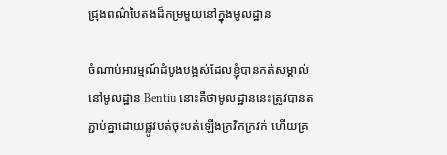ជ្រុងពណ៌បៃតងដ៏កម្រមួយនៅក្នុងមូលដ្ឋាន

ចំណាប់អារម្មណ៍ដំបូងបង្អស់ដែលខ្ញុំបានកត់សម្គាល់នៅមូលដ្ឋាន Bentiu នោះគឺថាមូលដ្ឋាននេះត្រូវបានតភ្ជាប់គ្នាដោយផ្លូវបត់ចុះបត់ឡើងក្រវិកក្រវក់ ហើយគ្រ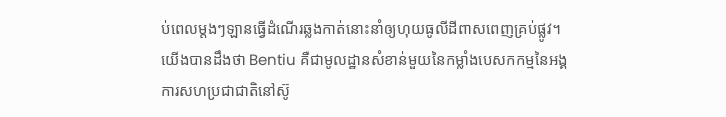ប់ពេលម្តងៗឡានធ្វើដំណើរឆ្លងកាត់នោះនាំឲ្យហុយធូលីដីពាសពេញគ្រប់ផ្លូវ។ យើងបានដឹងថា Bentiu គឺជាមូលដ្ឋានសំខាន់មួយនៃកម្លាំងបេសកកម្មនៃអង្គការសហប្រជាជាតិនៅស៊ូ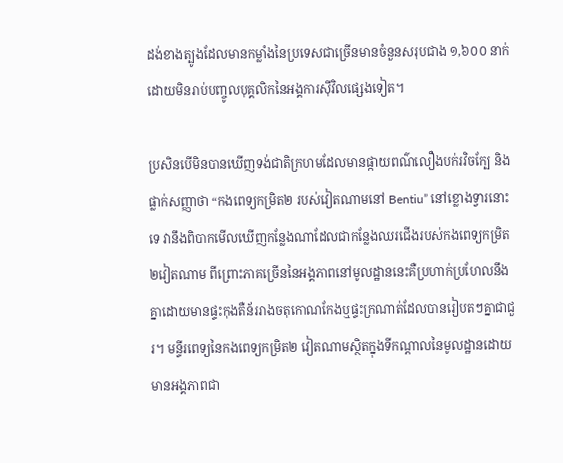ដង់ខាងត្បូងដែលមានកម្លាំងនៃប្រទេសជាច្រើនមានចំនួនសរុបជាង ១,៦០០ នាក់ដោយមិនរាប់បញ្ចូលបុគ្គលិកនៃអង្គការស៊ីវិលផ្សេងទៀត។

ប្រសិនបើមិនបានឃើញទង់ជាតិក្រហមដែលមានផ្កាយពណ៌លឿងបក់រវិចក្បែ និងផ្លាក់សញ្ញាថា “កងពេទ្យកម្រិត២ របស់វៀតណាមនៅ Bentiu” នៅខ្លោងទ្វារនោះទេ វានឹងពិបាកមើលឃើញកន្លែងណាដែលជាកន្លែងឈរជើងរបស់កងពេទ្យកម្រិត២វៀតណាម ពីព្រោះភាគច្រើននៃអង្គភាពនៅមូលដ្ឋាននេះគឺប្រហាក់ប្រហែលនឹងគ្នាដោយមានផ្ទះកុងតឺន័ររាងចតុកោណកែងឬផ្ទះក្រណាត់ដែលបានរៀបតៗគ្នាជាជួរ។ មន្ទីរពេទ្យនៃកងពេទ្យកម្រិត២ វៀតណាមស្ថិតក្នុងទីកណ្តាលនៃមូលដ្ឋានដោយមានអង្គភាពជា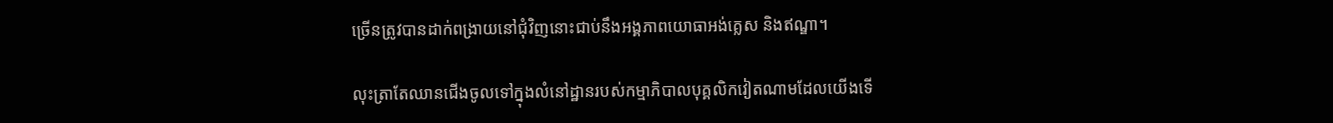ច្រើនត្រូវបានដាក់ពង្រាយនៅជុំវិញនោះជាប់នឹងអង្គភាពយោធាអង់គ្លេស និងឥណ្ឌា។

លុះត្រាតែឈានជើងចូលទៅក្នុងលំនៅដ្ឋានរបស់កម្មាភិបាលបុគ្គលិកវៀតណាមដែលយើងទើ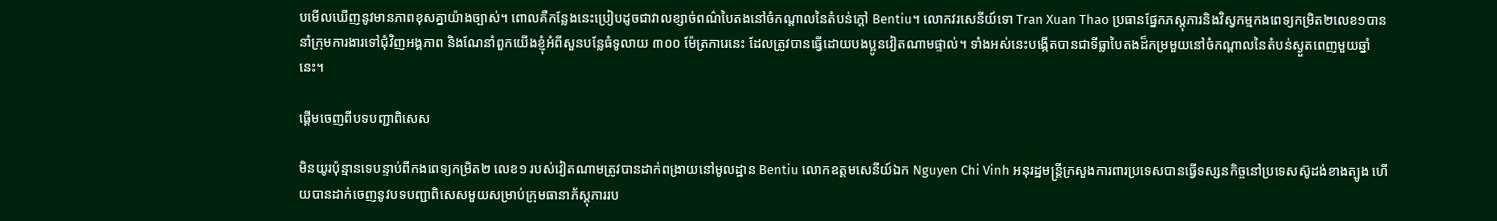បមើលឃើញនូវមានភាពខុសគ្នាយ៉ាងច្បាស់។ ពោលគឺកន្លែងនេះប្រៀបដូចជាវាលខ្សាច់ពណ៌បៃតងនៅចំកណ្តាលនៃតំបន់ក្តៅ Bentiu។ លោកវរសេនីយ៍ទោ Tran Xuan Thao ប្រធានផ្នែកភស្តុភារនិងវិស្វកម្មកងពេទ្យកម្រិត២លេខ១បាននាំក្រុមការងារទៅជុំវិញអង្គភាព និងណែនាំពួកយើងខ្ញុំអំពីសួនបន្លែធំទូលាយ ៣០០ ម៉ែត្រការេនេះ ដែលត្រូវបានធ្វើដោយបងប្អូនវៀតណាមផ្ទាល់។ ទាំងអស់នេះបង្កើតបានជាទីធ្លាបៃតងដ៏កម្រមួយនៅចំកណ្តាលនៃតំបន់ស្ងួតពេញមួយឆ្នាំនេះ។

ផ្តើមចេញពីបទបញ្ជាពិសេស

មិនយូរប៉ុន្មានទេបន្ទាប់ពីកងពេទ្យកម្រិត២ លេខ១ របស់វៀតណាមត្រូវបានដាក់ពង្រាយនៅមូលដ្ឋាន Bentiu លោកឧត្តមសេនីយ៍ឯក Nguyen Chi Vinh អនុរដ្ឋមន្រ្តីក្រសួងការពារប្រទេសបានធ្វើទស្សនកិច្ចនៅប្រទេសស៊ូដង់ខាងត្បូង ហើយបានដាក់ចេញនូវបទបញ្ជាពិសេសមួយសម្រាប់ក្រុមធានាភ័ស្តុភាររប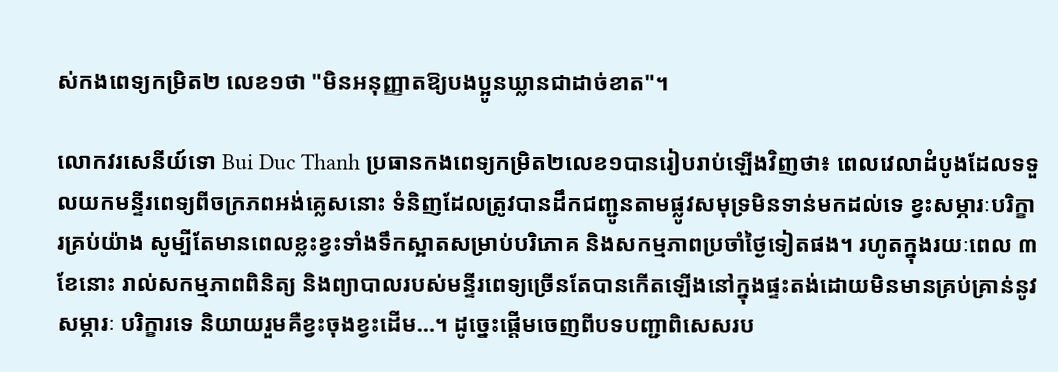ស់កងពេទ្យកម្រិត២ លេខ១ថា "មិនអនុញ្ញាតឱ្យបងប្អូនឃ្លានជាដាច់ខាត"។

លោកវរសេនីយ៍ទោ Bui Duc Thanh ប្រធានកងពេទ្យកម្រិត២លេខ១បានរៀបរាប់ឡើងវិញថា៖ ពេលវេលាដំបូងដែលទទួលយកមន្ទីរពេទ្យពីចក្រភពអង់គ្លេសនោះ ទំនិញដែលត្រូវបានដឹកជញ្ជូនតាមផ្លូវសមុទ្រមិនទាន់មកដល់ទេ ខ្វះសម្ភារៈបរិក្ខារគ្រប់យ៉ាង សូម្បីតែមានពេលខ្លះខ្វះទាំងទឹកស្អាតសម្រាប់បរិភោគ និងសកម្មភាពប្រចាំថ្ងៃទៀតផង។ រហូតក្នុងរយៈពេល ៣ ខែនោះ រាល់សកម្មភាពពិនិត្យ និងព្យាបាលរបស់មន្ទីរពេទ្យច្រើនតែបានកើតឡើងនៅក្នុងផ្ទះតង់ដោយមិនមានគ្រប់គ្រាន់នូវសម្ភារៈ បរិក្ខារទេ និយាយរួមគឺខ្វះចុងខ្វះដើម…។ ដូច្នេះផ្តើមចេញពីបទបញ្ជាពិសេសរប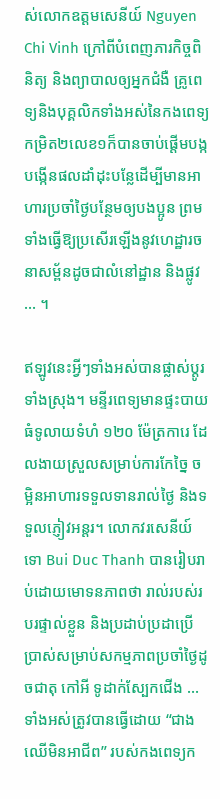ស់លោកឧត្តមសេនីយ៍ Nguyen Chi Vinh ក្រៅពីបំពេញភារកិច្ចពិនិត្យ និងព្យាបាលឲ្យអ្នកជំងឺ គ្រូពេទ្យនិងបុគ្គលិកទាំងអស់នៃកងពេទ្យកម្រិត២លេខ១ក៏បានចាប់ផ្តើមបង្កបង្កើនផលដាំដុះបន្លែដើម្បីមានអាហារប្រចាំថ្ងៃបន្ថែមឲ្យបងប្អូន ព្រមទាំងធ្វើឱ្យប្រសើរឡើងនូវហេដ្ឋារចនាសម្ព័នដូចជាលំនៅដ្ឋាន និងផ្លូវ ... ។

ឥឡូវនេះអ្វីៗទាំងអស់បានផ្លាស់ប្តូរទាំងស្រុង។ មន្ទីរពេទ្យមានផ្ទះបាយធំទូលាយទំហំ ១២០ ម៉ែត្រការេ ដែលងាយស្រួលសម្រាប់ការកែច្នៃ ចម្អិនអាហារទទួលទានរាល់ថ្ងៃ និងទទួលភ្ញៀវអន្តរ។ លោកវរសេនីយ៍ទោ Bui Duc Thanh បានរៀបរាប់ដោយមោទនភាពថា រាល់របស់របរផ្ទាល់ខ្លួន និងប្រដាប់ប្រដាប្រើប្រាស់សម្រាប់សកម្មភាពប្រចាំថ្ងៃដូចជាតុ កៅអី ទូដាក់ស្បែកជើង … ទាំងអស់ត្រូវបានធ្វើដោយ “ជាងឈើមិនអាជីព” របស់កងពេទ្យក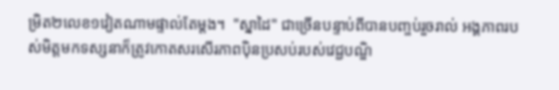ម្រិត២លេខ១វៀតណាមផ្ទាល់តែម្តង។  "ស្នាដៃ" ជាច្រើនបន្ទាប់ពីបានបញ្ចប់រួចរាល់ អង្គភាពរបស់មិត្តមកទស្សនាក៏ត្រូវកោតសរសើរភាពប៉ិនប្រសប់របស់វេជ្ជបណ្ឌិ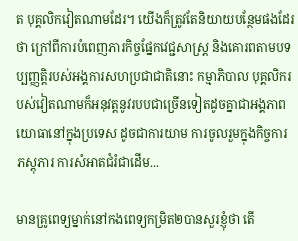ត បុគ្គលិកវៀតណាមដែរ។ យើងក៏ត្រូវតែនិយាយបន្ថែមផងដែរថា ក្រៅពីការបំពេញភារកិច្ចផ្នែកវេជ្ជសាស្រ្ត និងគោរពតាមបទប្បញ្ញត្តិរបស់អង្គការសហប្រជាជាតិនោះ កម្មាភិបាល បុគ្គលិករបស់វៀតណាមក៏អនុវត្តនូវរបបជាច្រើនទៀតដូចគ្នាជាអង្គភាពយោធានៅក្នុងប្រទេស ដូចជាការយាម ការចូលរួមក្នុងកិច្ចការភស្តុភារ ការសំអាតជំរំជាដើម...

មានគ្រូពេទ្យម្នាក់នៅកងពេទ្យកម្រិត២បានសួរខ្ញុំថា តើ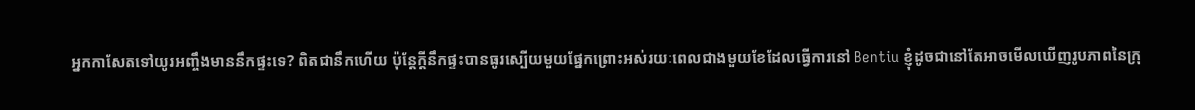អ្នកកាសែតទៅយូរអញ្ចឹងមាននឹកផ្ទះទេ? ពិតជានឹកហើយ ប៉ុន្តែក្តីនឹកផ្ទះបានធូរស្បើយមួយផ្នែកព្រោះអស់រយៈពេលជាងមួយខែដែលធ្វើការនៅ Bentiu ខ្ញុំដូចជានៅតែអាចមើលឃើញរូបភាពនៃក្រុ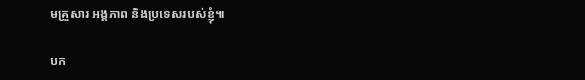មគ្រួសារ អង្គភាព និងប្រទេសរបស់ខ្ញុំ៕

បក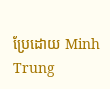ប្រែដោយ Minh Trung